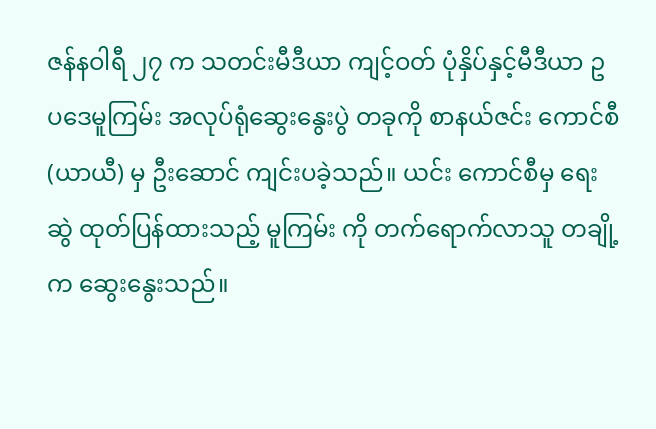ဇန်နဝါရီ ၂၇ က သတင်းမီဒီယာ ကျင့်ဝတ် ပုံနှိပ်နှင့်မီဒီယာ ဥပဒေမူကြမ်း အလုပ်ရုံဆွေးနွေးပွဲ တခုကို စာနယ်ဇင်း ကောင်စီ (ယာယီ) မှ ဦးဆောင် ကျင်းပခဲ့သည်။ ယင်း ကောင်စီမှ ရေးဆွဲ ထုတ်ပြန်ထားသည့် မူကြမ်း ကို တက်ရောက်လာသူ တချို့က ဆွေးနွေးသည်။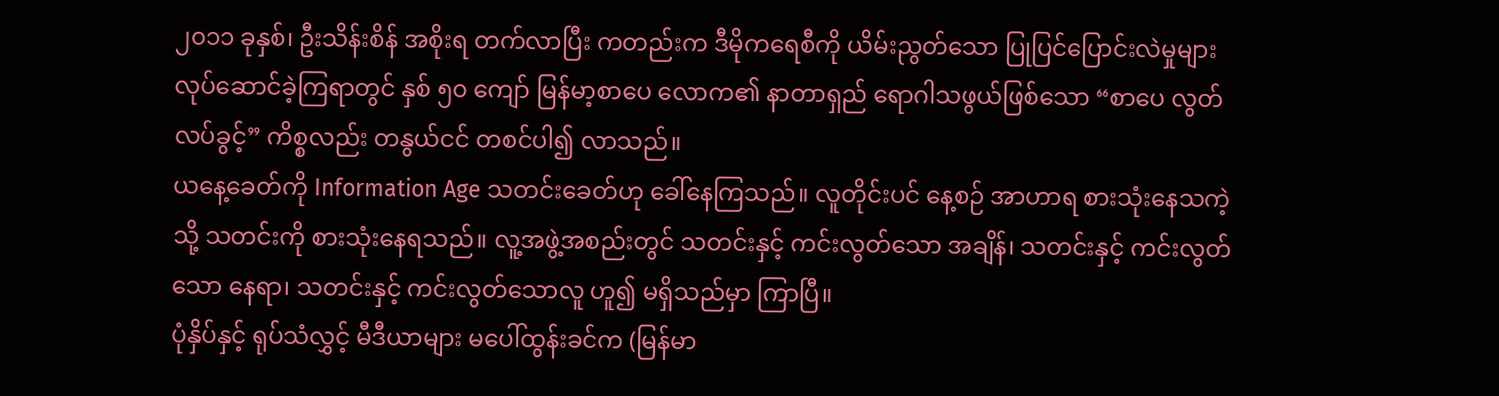၂၀၁၁ ခုနှစ်၊ ဦးသိန်းစိန် အစိုးရ တက်လာပြီး ကတည်းက ဒီမိုကရေစီကို ယိမ်းညွတ်သော ပြုပြင်ပြောင်းလဲမှုများ လုပ်ဆောင်ခဲ့ကြရာတွင် နှစ် ၅၀ ကျော် မြန်မာ့စာပေ လောက၏ နာတာရှည် ရောဂါသဖွယ်ဖြစ်သော “စာပေ လွတ်လပ်ခွင့်” ကိစ္စလည်း တနွယ်ငင် တစင်ပါ၍ လာသည်။
ယနေ့ခေတ်ကို Information Age သတင်းခေတ်ဟု ခေါ်နေကြသည်။ လူတိုင်းပင် နေ့စဉ် အာဟာရ စားသုံးနေသကဲ့သို့ သတင်းကို စားသုံးနေရသည်။ လူ့အဖွဲ့အစည်းတွင် သတင်းနှင့် ကင်းလွတ်သော အချိန်၊ သတင်းနှင့် ကင်းလွတ်သော နေရာ၊ သတင်းနှင့် ကင်းလွတ်သောလူ ဟူ၍ မရှိသည်မှာ ကြာပြီ။
ပုံနှိပ်နှင့် ရုပ်သံလွှင့် မီဒီယာများ မပေါ်ထွန်းခင်က (မြန်မာ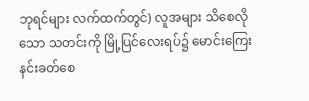ဘုရင်များ လက်ထက်တွင်) လူအများ သိစေလိုသော သတင်းကို မြို့ပြင်လေးရပ်၌ မောင်းကြေးနင်းခတ်စေ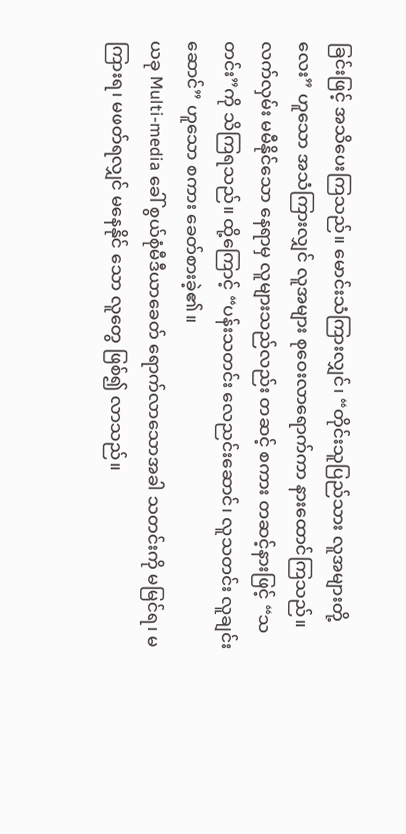ခြင်းဖြင့် အသိပေးကြသည်။ မောင်းသံကြားလျှင်၊ “တိုင်းသူပြည်သား လူအများတို့လေး” ဟူသော အသံကြားလျှင် လူအများ စုဝေးလာရောက်ကာ နားထောင်ကြသည်။ လက်လှမ်း မမီနိုင်သော နေရာမှ လူများသည်လည်း တဆင့် စကား တဆင့်နားဖြင့် “သတင်း”ကို သိကြရသည်။ ထို့ကြောင့် “ပန်းသတင်း လေညင်းဆောင်၊ လူသတင်း လူချင်းဆောင်” ဟူသော စကား ခေတ်စားခဲ့၏။
ယခု Multi-media ခေါ် စွယ်စုံမီဒီယာခေတ် ရောက်လာသောအခါ သတင်းကို မမြင်ရ၊ မကြားရ၊ မဖတ်ရလျှင် မနေနိုင် သော လူတွေ ဖြစ်၍ လာသည်။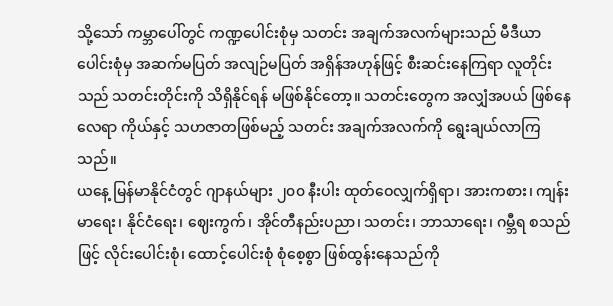သို့သော် ကမ္ဘာပေါ်တွင် ကဏ္ဍပေါင်းစုံမှ သတင်း အချက်အလက်များသည် မီဒီယာ ပေါင်းစုံမှ အဆက်မပြတ် အလျဉ်မပြတ် အရှိန်အဟုန်ဖြင့် စီးဆင်းနေကြရာ လူတိုင်းသည် သတင်းတိုင်းကို သိရှိနိုင်ရန် မဖြစ်နိုင်တော့။ သတင်းတွေက အလျှံအပယ် ဖြစ်နေလေရာ ကိုယ်နှင့် သဟဇာတဖြစ်မည့် သတင်း အချက်အလက်ကို ရွေးချယ်လာကြသည်။
ယနေ့ မြန်မာနိုင်ငံတွင် ဂျာနယ်များ ၂၀၀ နီးပါး ထုတ်ဝေလျှက်ရှိရာ၊ အားကစား၊ ကျန်းမာရေး၊ နိုင်ငံရေး၊ ဈေးကွက်၊ အိုင်တီနည်းပညာ၊ သတင်း၊ ဘာသာရေး၊ ဂမ္ဘီရ စသည်ဖြင့် လိုင်းပေါင်းစုံ၊ ထောင့်ပေါင်းစုံ စုံစေ့စွာ ဖြစ်ထွန်းနေသည်ကို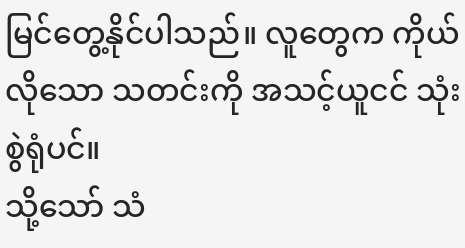မြင်တွေ့နိုင်ပါသည်။ လူတွေက ကိုယ် လိုသော သတင်းကို အသင့်ယူငင် သုံးစွဲရုံပင်။
သို့သော် သံ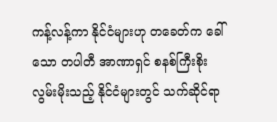ကန့်လန့်ကာ နိုင်ငံများဟု တခေတ်က ခေါ်သော တပါတီ အာဏာရှင် စနစ်ကြီးစိုး လွမ်းမိုးသည့် နိုင်ငံများတွင် သက်ဆိုင်ရာ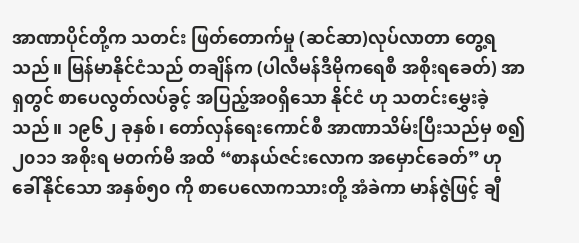အာဏာပိုင်တို့က သတင်း ဖြတ်တောက်မှု (ဆင်ဆာ)လုပ်လာတာ တွေ့ရသည်။ မြန်မာနိုင်ငံသည် တချိန်က (ပါလီမန်ဒီမိုကရေစီ အစိုးရခေတ်) အာရှတွင် စာပေလွတ်လပ်ခွင့် အပြည့်အဝရှိသော နိုင်ငံ ဟု သတင်းမွှေးခဲ့သည်။ ၁၉၆၂ ခုနှစ်၊ တော်လှန်ရေးကောင်စီ အာဏာသိမ်းပြီးသည်မှ စ၍ ၂၀၁၁ အစိုးရ မတက်မီ အထိ “စာနယ်ဇင်းလောက အမှောင်ခေတ်” ဟု ခေါ်နိုင်သော အနှစ်၅၀ ကို စာပေလောကသားတို့ အံခဲကာ မာန်ဇွဲဖြင့် ချီ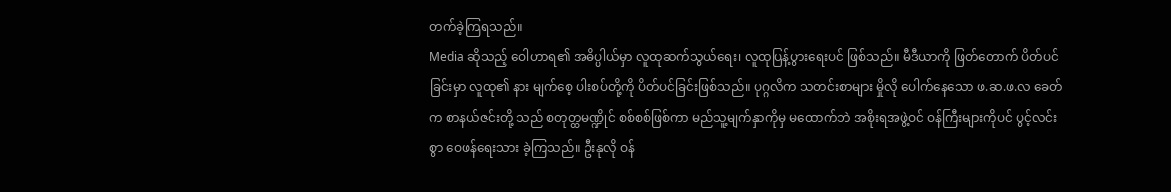တက်ခဲ့ကြရသည်။
Media ဆိုသည့် ဝေါဟာရ၏ အဓိပ္ပါယ်မှာ လူထုဆက်သွယ်ရေး၊ လူထုပြန့်ပွားရေးပင် ဖြစ်သည်။ မီဒီယာကို ဖြတ်တောက် ပိတ်ပင်ခြင်းမှာ လူထု၏ နား မျက်စေ့ ပါးစပ်တို့ကို ပိတ်ပင်ခြင်းဖြစ်သည်။ ပုဂ္ဂလိက သတင်းစာများ မှိုလို ပေါက်နေသော ဖ.ဆ.ဖ.လ ခေတ်က စာနယ်ဇင်းတို့ သည် စတုတ္ထမဏ္ဍိုင် စစ်စစ်ဖြစ်ကာ မည်သူ့မျက်နှာကိုမှ မထောက်ဘဲ အစိုးရအဖွဲ့ဝင် ဝန်ကြီးများကိုပင် ပွင့်လင်းစွာ ဝေဖန်ရေးသား ခဲ့ကြသည်။ ဦးနုလို ဝန်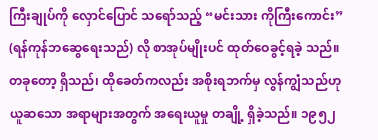ကြီးချုပ်ကို လှောင်ပြောင် သရော်သည့် “မင်းသား ကိုကြီးကောင်း” (ရန်ကုန်ဘဆွေရေးသည်) လို စာအုပ်မျိုးပင် ထုတ်ဝေခွင့်ရခဲ့ သည်။
တခုတော့ ရှိသည်၊ ထိုခေတ်ကလည်း အစိုးရဘက်မှ လွန်ကျွံသည်ဟု ယူဆသော အရာများအတွက် အရေးယူမှု တချို့ ရှိခဲ့သည်။ ၁၉၅၂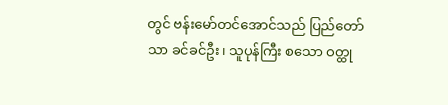တွင် ဗန်းမော်တင်အောင်သည် ပြည်တော်သာ ခင်ခင်ဦး၊ သူပုန်ကြီး စသော ဝတ္ထု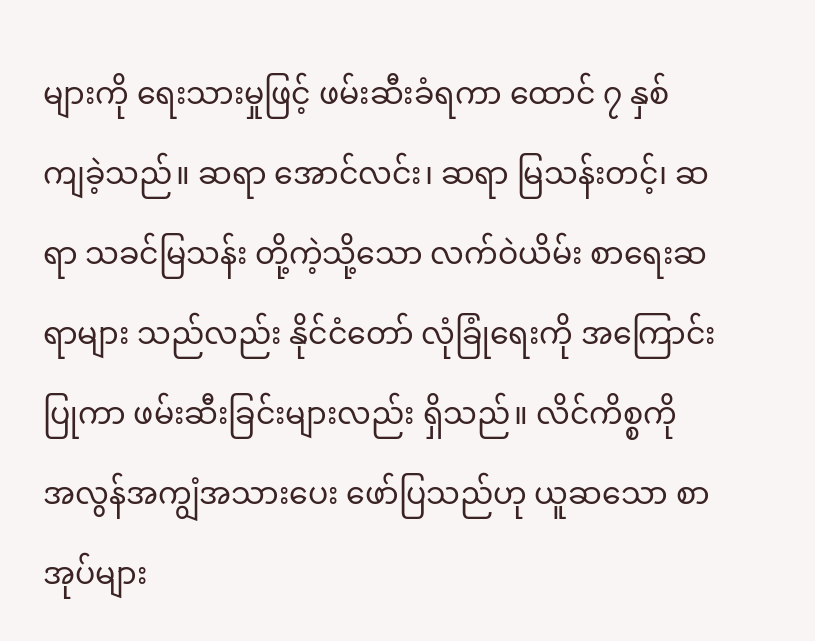များကို ရေးသားမှုဖြင့် ဖမ်းဆီးခံရကာ ထောင် ၇ နှစ် ကျခဲ့သည်။ ဆရာ အောင်လင်း၊ ဆရာ မြသန်းတင့်၊ ဆရာ သခင်မြသန်း တို့ကဲ့သို့သော လက်ဝဲယိမ်း စာရေးဆရာများ သည်လည်း နိုင်ငံတော် လုံခြုံရေးကို အကြောင်းပြုကာ ဖမ်းဆီးခြင်းများလည်း ရှိသည်။ လိင်ကိစ္စကို အလွန်အကျွံအသားပေး ဖော်ပြသည်ဟု ယူဆသော စာအုပ်များ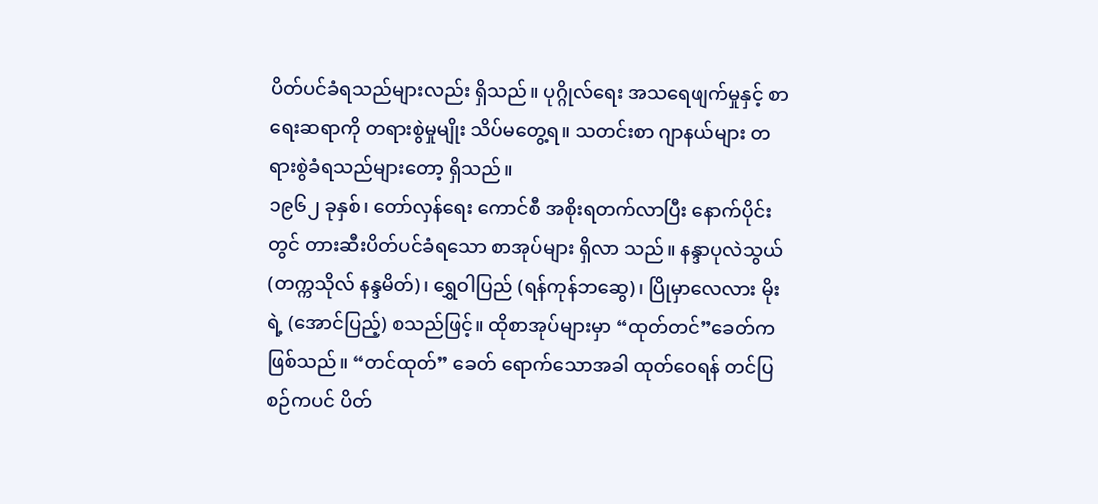ပိတ်ပင်ခံရသည်များလည်း ရှိသည်။ ပုဂ္ဂိုလ်ရေး အသရေဖျက်မှုနှင့် စာရေးဆရာကို တရားစွဲမှုမျိုး သိပ်မတွေ့ရ။ သတင်းစာ ဂျာနယ်များ တရားစွဲခံရသည်များတော့ ရှိသည်။
၁၉၆၂ ခုနှစ်၊ တော်လှန်ရေး ကောင်စီ အစိုးရတက်လာပြီး နောက်ပိုင်းတွင် တားဆီးပိတ်ပင်ခံရသော စာအုပ်များ ရှိလာ သည်။ နန္ဒာပုလဲသွယ် (တက္ကသိုလ် နန္ဒမိတ်)၊ ရွှေဝါပြည် (ရန်ကုန်ဘဆွေ)၊ ပြိုမှာလေလား မိုးရဲ့ (အောင်ပြည့်) စသည်ဖြင့်။ ထိုစာအုပ်များမှာ “ထုတ်တင်”ခေတ်က ဖြစ်သည်။ “တင်ထုတ်” ခေတ် ရောက်သောအခါ ထုတ်ဝေရန် တင်ပြစဉ်ကပင် ပိတ်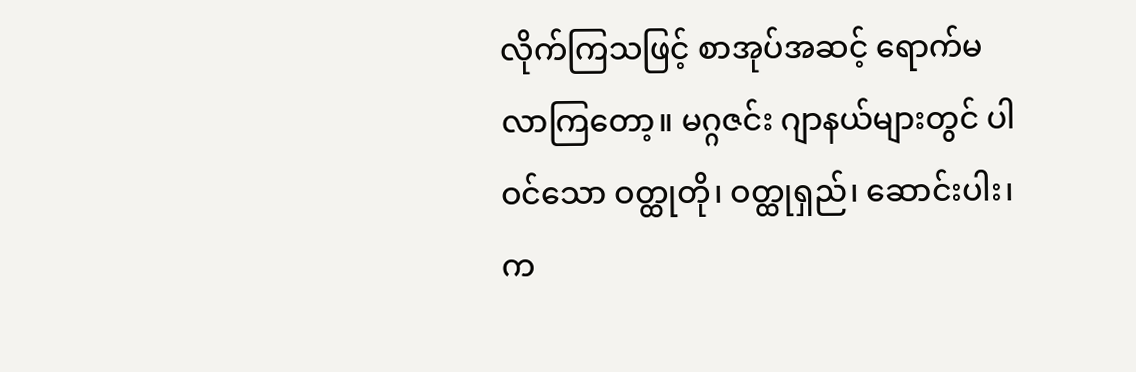လိုက်ကြသဖြင့် စာအုပ်အဆင့် ရောက်မလာကြတော့။ မဂ္ဂဇင်း ဂျာနယ်များတွင် ပါဝင်သော ဝတ္ထုတို၊ ဝတ္ထုရှည်၊ ဆောင်းပါး၊ က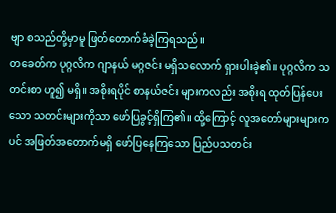ဗျာ စသည်တို့မှာမူ ဖြတ်တောက်ခံခဲ့ကြရသည်။
တခေတ်က ပုဂ္ဂလိက ဂျာနယ် မဂ္ဂဇင်း မရှိသလောက် ရှားပါးခဲ့၏။ ပုဂ္ဂလိက သတင်းစာ ဟူ၍ မရှိ။ အစိုးရပိုင် စာနယ်ဇင်း များကလည်း အစိုးရ ထုတ်ပြန်ပေးသော သတင်းများကိုသာ ဖော်ပြခွင့်ရှိကြ၏။ ထို့ကြောင့် လူအတော်များများကပင် အဖြတ်အတောက်မရှိ ဖော်ပြနေကြသော ပြည်ပသတင်း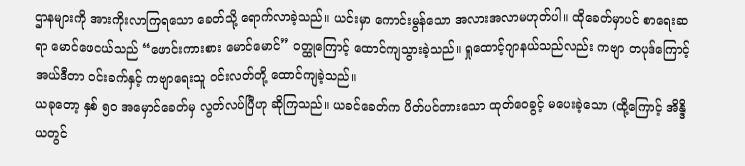ဌာနများကို အားကိုးလာကြရသော ခေတ်သို့ ရောက်လာခဲ့သည်။ ယင်းမှာ ကောင်းမွန်သော အလားအလာမဟုတ်ပါ။ ထိုခေတ်မှာပင် စာရေးဆရာ မောင်ဖေငယ်သည် “ဖောင်းကားစား မောင်မောင်” ဝတ္ထုကြောင့် ထောင်ကျသွားခဲ့သည်။ ရှုထောင့်ဂျာနယ်သည်လည်း ကဗျာ တပုဒ်ကြောင့် အယ်ဒီတာ ဝင်းခက်နှင့် ကဗျာရေးသူ ဝင်းလတ်တို့ ထောင်ကျခဲ့သည်။
ယခုတော့ နှစ် ၅၀ အမှောင်ခေတ်မှ လွတ်လပ်ပြီဟု ဆိုကြသည်။ ယခင်ခေတ်က ပိတ်ပင်တားသော ထုတ်ဝေခွင့် မပေးခဲ့သော (ထို့ကြောင့် အိန္ဒိယတွင်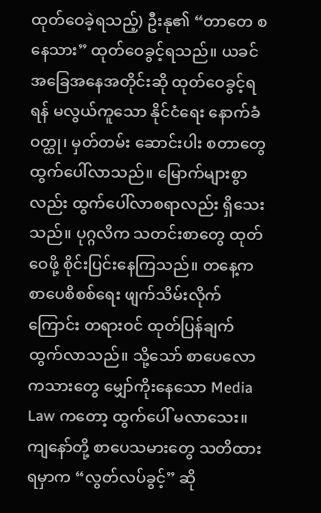ထုတ်ဝေခဲ့ရသည့်) ဦးနု၏ “တာတေ စနေသား” ထုတ်ဝေခွင့်ရသည်။ ယခင် အခြေအနေအတိုင်းဆို ထုတ်ဝေခွင့်ရရန် မလွယ်ကူသော နိုင်ငံရေး နောက်ခံဝတ္ထု၊ မှတ်တမ်း ဆောင်းပါး စတာတွေ ထွက်ပေါ်လာသည်။ မြောက်များစွာလည်း ထွက်ပေါ်လာစရာလည်း ရှိသေးသည်။ ပုဂ္ဂလိက သတင်းစာတွေ ထုတ်ဝေဖို့ စိုင်းပြင်းနေကြသည်။ တနေ့က စာပေစိစစ်ရေး ဖျက်သိမ်းလိုက်ကြောင်း တရားဝင် ထုတ်ပြန်ချက် ထွက်လာသည်။ သို့သော် စာပေလောကသားတွေ မျှော်ကိုးနေသော Media Law ကတော့ ထွက်ပေါ် မလာသေး။
ကျနော်တို့ စာပေသမားတွေ သတိထားရမှာက “လွတ်လပ်ခွင့်” ဆို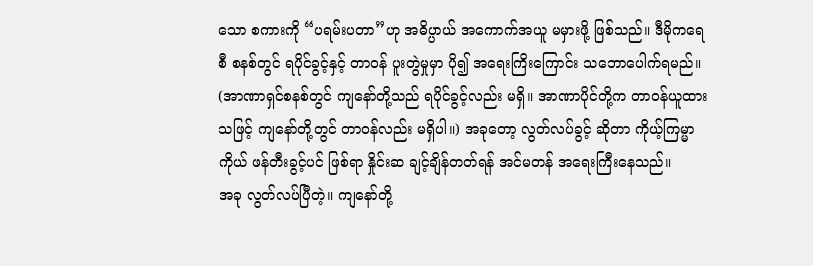သော စကားကို “ပရမ်းပတာ”ဟု အဓိပ္ပာယ် အကောက်အယူ မမှားဖို့ ဖြစ်သည်။ ဒီမိုကရေစီ စနစ်တွင် ရပိုင်ခွင့်နှင့် တာဝန် ပူးတွဲမှုမှာ ပို၍ အရေးကြိးကြောင်း သဘောပေါက်ရမည်။ (အာဏာရှင်စနစ်တွင် ကျနော်တို့သည် ရပိုင်ခွင့်လည်း မရှိ။ အာဏာပိုင်တို့က တာဝန်ယူထား သဖြင့် ကျနော်တို့တွင် တာဝန်လည်း မရှိပါ။) အခုတော့ လွတ်လပ်ခွင့် ဆိုတာ ကိုယ့်ကြမ္မာကိုယ် ဖန်တီးခွင့်ပင် ဖြစ်ရာ နှိုင်းဆ ချင့်ချိန်တတ်ရန် အင်မတန် အရေးကြီးနေသည်။
အခု လွတ်လပ်ပြီတဲ့။ ကျနော်တို့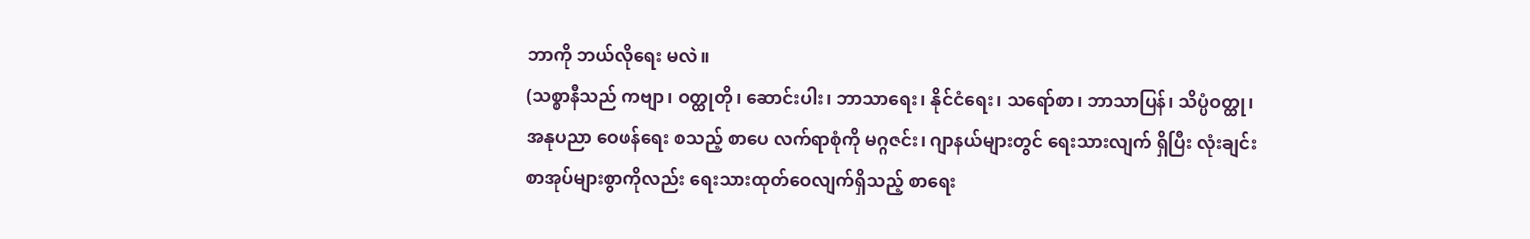ဘာကို ဘယ်လိုရေး မလဲ။
(သစ္စာနီသည် ကဗျာ၊ ဝတ္ထုတို၊ ဆောင်းပါး၊ ဘာသာရေး၊ နိုင်ငံရေး၊ သရော်စာ၊ ဘာသာပြန်၊ သိပ္ပံဝတ္ထု၊ အနုပညာ ဝေဖန်ရေး စသည့် စာပေ လက်ရာစုံကို မဂ္ဂဇင်း၊ ဂျာနယ်များတွင် ရေးသားလျက် ရှိပြီး လုံးချင်း စာအုပ်များစွာကိုလည်း ရေးသားထုတ်ဝေလျက်ရှိသည့် စာရေး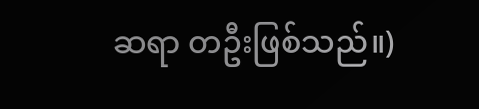ဆရာ တဦးဖြစ်သည်။)